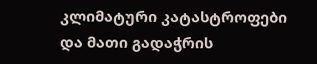კლიმატური კატასტროფები და მათი გადაჭრის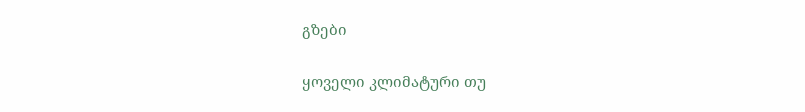გზები

ყოველი კლიმატური თუ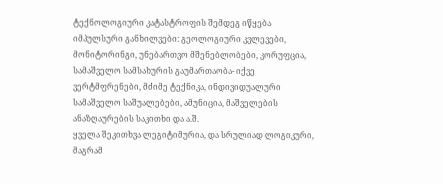ტექნოლოგიური კატასტროფის შემდეგ იწყება იმპულსური განხილვები: გეოლოგიური კვლევები, მონიტორინგი, უნებართვო მშენებლობები, კორუფცია, სამაშველო სამსახურის გაუმართაობა- იქვე ვერტმფრენები, მძიმე ტექნიკა, ინდივიდუალური სამაშველო საშუალებები, ამუნიცია, მაშველების ანაზღაურების საკითხი და ა.შ.
ყველა შეკითხვა ლეგიტიმურია, და სრულიად ლოგიკური, მაგრამ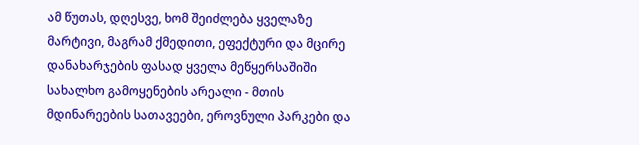ამ წუთას, დღესვე, ხომ შეიძლება ყველაზე მარტივი, მაგრამ ქმედითი, ეფექტური და მცირე დანახარჯების ფასად ყველა მეწყერსაშიში სახალხო გამოყენების არეალი - მთის მდინარეების სათავეები, ეროვნული პარკები და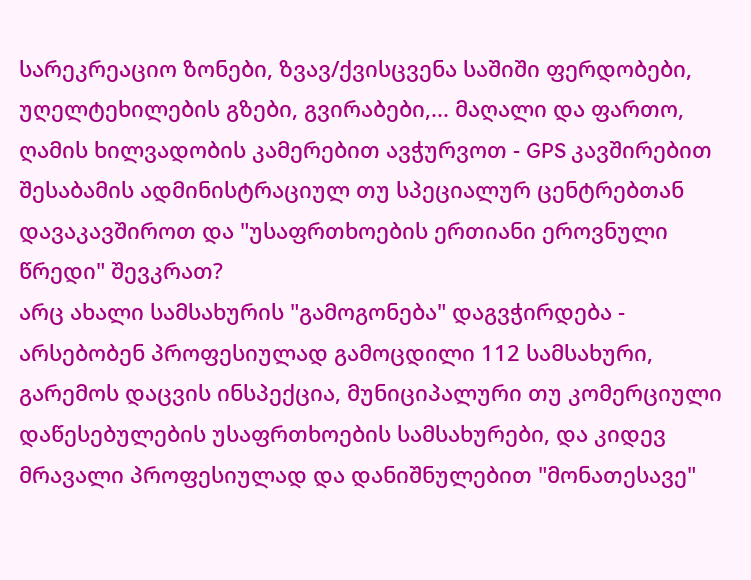სარეკრეაციო ზონები, ზვავ/ქვისცვენა საშიში ფერდობები, უღელტეხილების გზები, გვირაბები,... მაღალი და ფართო, ღამის ხილვადობის კამერებით ავჭურვოთ - GPS კავშირებით შესაბამის ადმინისტრაციულ თუ სპეციალურ ცენტრებთან დავაკავშიროთ და "უსაფრთხოების ერთიანი ეროვნული წრედი" შევკრათ?
არც ახალი სამსახურის "გამოგონება" დაგვჭირდება - არსებობენ პროფესიულად გამოცდილი 112 სამსახური, გარემოს დაცვის ინსპექცია, მუნიციპალური თუ კომერციული დაწესებულების უსაფრთხოების სამსახურები, და კიდევ მრავალი პროფესიულად და დანიშნულებით "მონათესავე"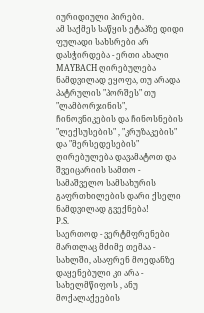იურიდიული პირები.
ამ საქმეს საწყის ეტაპზე დიდი ფულადი სახსრები არ დასჭირდება - ერთი ახალი MAYBACH ღირებულება ნამდვილად ეყოფა, თუ არადა პატრულის "პორშეს" თუ "ლამბორჯინის", ჩინოვნიკების და ჩინოსნების "ლექსუსების" , "კრუზაკების" და "მერსედესების" ღირებულება დავამატოთ და შვეიცარიის სამთო - სამაშველო სამსახურის გაფრთხილების დარი ქსელი ნამდვილად გვექნება!
P.S.
საერთოდ - ვერტმფრენები მართლაც მძიმე თემაა - სახლში, ასაფრენ მოედანზე დაყენებული კი არა - სახელმწიფოს , ანუ მოქალაქეების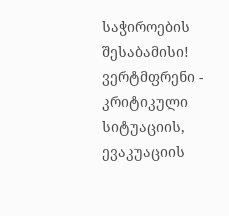საჭიროების შესაბამისი!
ვერტმფრენი - კრიტიკული სიტუაციის, ევაკუაციის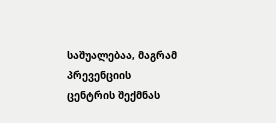საშუალებაა, მაგრამ პრევენციის ცენტრის შექმნას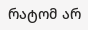რატომ არ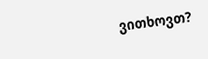ვითხოვთ?